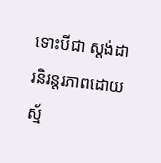ទោះបីជា ស្តង់ដារនិរន្តរភាពដោយស្ម័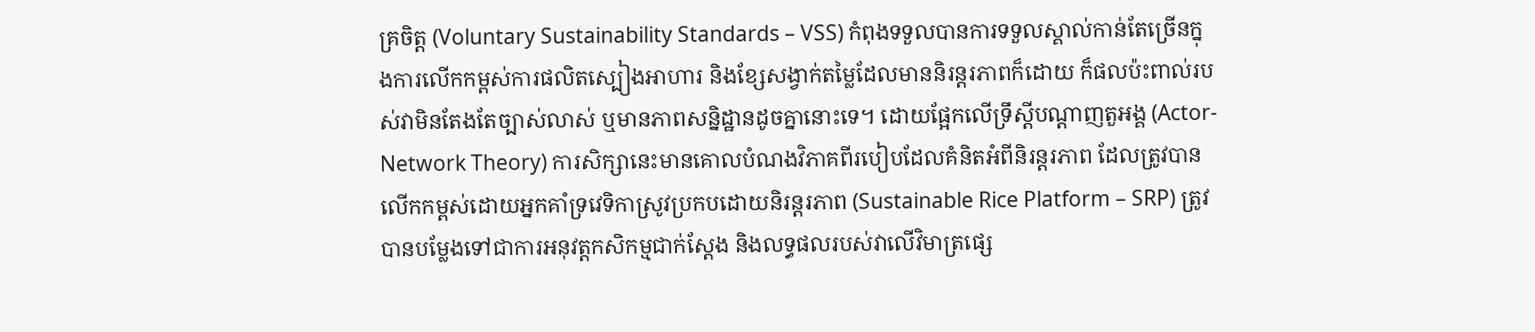គ្រចិត្ត (Voluntary Sustainability Standards – VSS) កំពុងទទួលបានការទទួលស្គាល់កាន់តែច្រើនក្នុងការលើកកម្ពស់ការផលិតស្បៀងអាហារ និងខ្សែសង្វាក់តម្លៃដែលមាននិរន្តរភាពក៏ដោយ ក៏ផលប៉ះពាល់របស់វាមិនតែងតែច្បាស់លាស់ ឬមានភាពសន្និដ្ឋានដូចគ្នានោះទេ។ ដោយផ្អែកលើទ្រឹស្តីបណ្ដាញតួអង្គ (Actor-Network Theory) ការសិក្សានេះមានគោលបំណងវិភាគពីរបៀបដែលគំនិតអំពីនិរន្តរភាព ដែលត្រូវបានលើកកម្ពស់ដោយអ្នកគាំទ្រវេទិកាស្រូវប្រកបដោយនិរន្តរភាព (Sustainable Rice Platform – SRP) ត្រូវបានបម្លែងទៅជាការអនុវត្តកសិកម្មជាក់ស្តែង និងលទ្ធផលរបស់វាលើវិមាត្រផ្សេ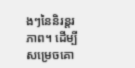ងៗនៃនិរន្តរភាព។ ដើម្បីសម្រេចគោ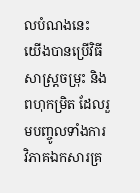លបំណងនេះ យើងបានប្រើវិធីសាស្ត្រចម្រុះ និងពហុកម្រិត ដែលរួមបញ្ចូលទាំងការវិភាគឯកសារគ្រ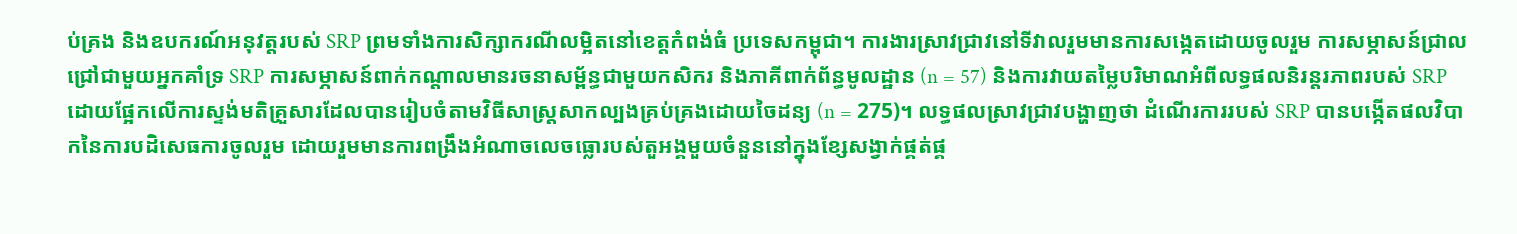ប់គ្រង និងឧបករណ៍អនុវត្តរបស់ SRP ព្រមទាំងការសិក្សាករណីលម្អិតនៅខេត្តកំពង់ធំ ប្រទេសកម្ពុជា។ ការងារស្រាវជ្រាវនៅទីវាលរួមមានការសង្កេតដោយចូលរួម ការសម្ភាសន៍ជ្រាលជ្រៅជាមួយអ្នកគាំទ្រ SRP ការសម្ភាសន៍ពាក់កណ្តាលមានរចនាសម្ព័ន្ធជាមួយកសិករ និងភាគីពាក់ព័ន្ធមូលដ្ឋាន (n = 57) និងការវាយតម្លៃបរិមាណអំពីលទ្ធផលនិរន្តរភាពរបស់ SRP ដោយផ្អែកលើការស្ទង់មតិគ្រួសារដែលបានរៀបចំតាមវិធីសាស្ត្រសាកល្បងគ្រប់គ្រងដោយចៃដន្យ (n = 275)។ លទ្ធផលស្រាវជ្រាវបង្ហាញថា ដំណើរការរបស់ SRP បានបង្កើតផលវិបាកនៃការបដិសេធការចូលរួម ដោយរួមមានការពង្រឹងអំណាចលេចធ្លោរបស់តួអង្គមួយចំនួននៅក្នុងខ្សែសង្វាក់ផ្គត់ផ្គ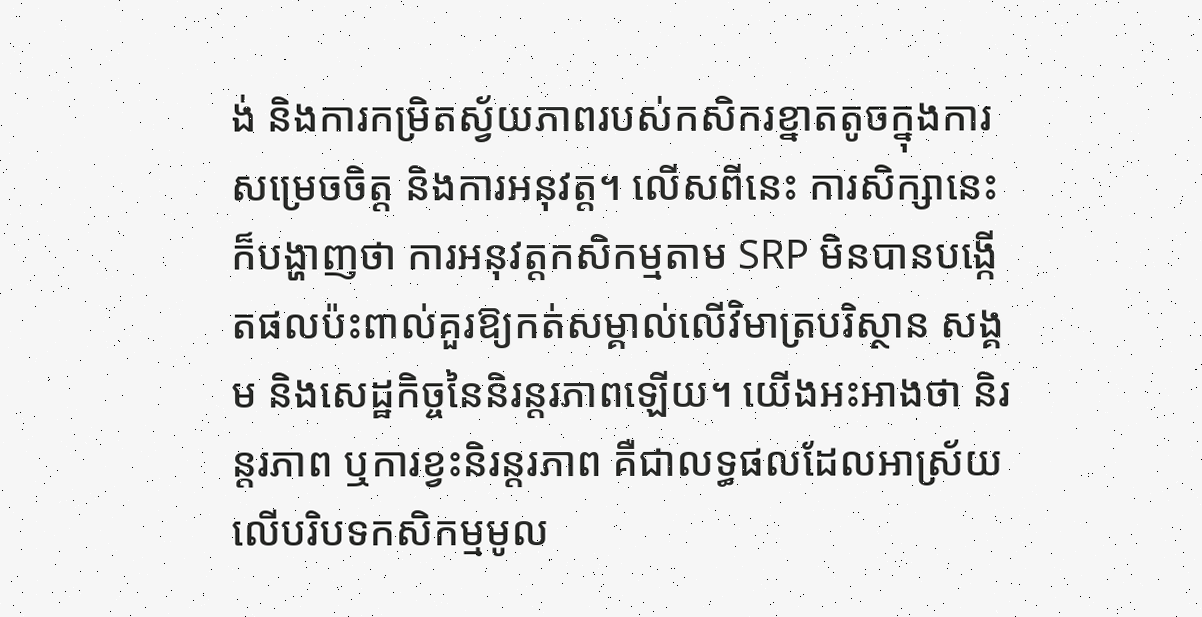ង់ និងការកម្រិតស្វ័យភាពរបស់កសិករខ្នាតតូចក្នុងការសម្រេចចិត្ត និងការអនុវត្ត។ លើសពីនេះ ការសិក្សានេះក៏បង្ហាញថា ការអនុវត្តកសិកម្មតាម SRP មិនបានបង្កើតផលប៉ះពាល់គួរឱ្យកត់សម្គាល់លើវិមាត្របរិស្ថាន សង្គម និងសេដ្ឋកិច្ចនៃនិរន្តរភាពឡើយ។ យើងអះអាងថា និរន្តរភាព ឬការខ្វះនិរន្តរភាព គឺជាលទ្ធផលដែលអាស្រ័យលើបរិបទកសិកម្មមូល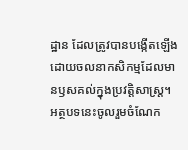ដ្ឋាន ដែលត្រូវបានបង្កើតឡើងដោយចលនាកសិកម្មដែលមានឫសគល់ក្នុងប្រវត្តិសាស្ត្រ។ អត្ថបទនេះចូលរួមចំណែក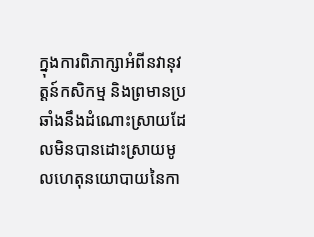ក្នុងការពិភាក្សាអំពីនវានុវត្តន៍កសិកម្ម និងព្រមានប្រឆាំងនឹងដំណោះស្រាយដែលមិនបានដោះស្រាយមូលហេតុនយោបាយនៃកា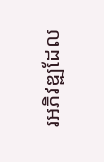រអភិវឌ្ឍដែល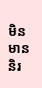មិនមាននិរ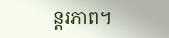ន្តរភាព។